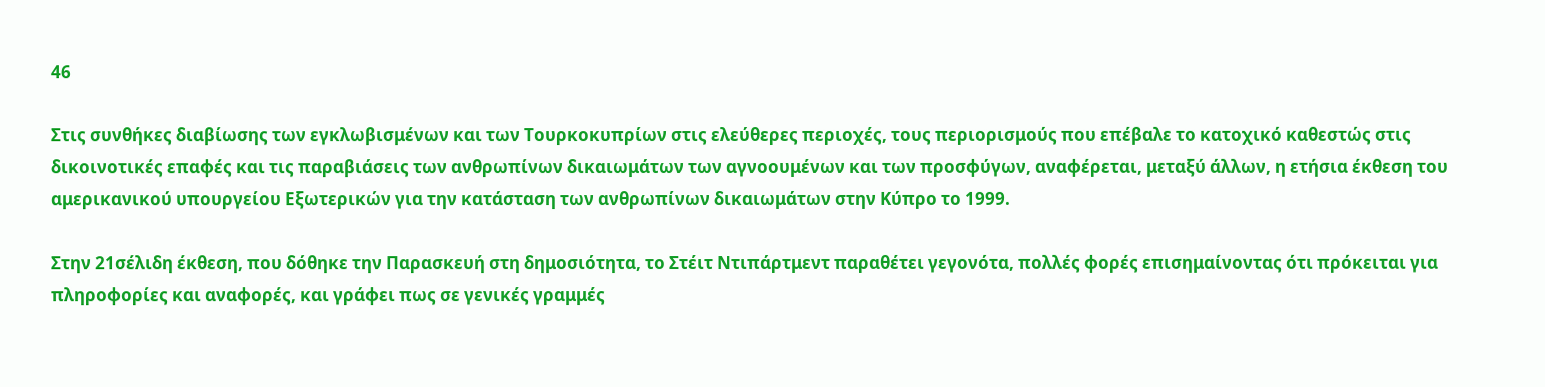46

Στις συνθήκες διαβίωσης των εγκλωβισμένων και των Τουρκοκυπρίων στις ελεύθερες περιοχές, τους περιορισμούς που επέβαλε το κατοχικό καθεστώς στις δικοινοτικές επαφές και τις παραβιάσεις των ανθρωπίνων δικαιωμάτων των αγνοουμένων και των προσφύγων, αναφέρεται, μεταξύ άλλων, η ετήσια έκθεση του αμερικανικού υπουργείου Εξωτερικών για την κατάσταση των ανθρωπίνων δικαιωμάτων στην Κύπρο το 1999.

Στην 21σέλιδη έκθεση, που δόθηκε την Παρασκευή στη δημοσιότητα, το Στέιτ Ντιπάρτμεντ παραθέτει γεγονότα, πολλές φορές επισημαίνοντας ότι πρόκειται για πληροφορίες και αναφορές, και γράφει πως σε γενικές γραμμές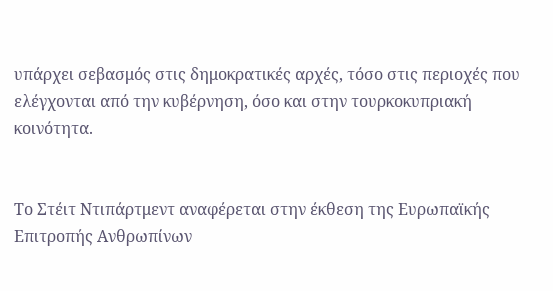υπάρχει σεβασμός στις δημοκρατικές αρχές, τόσο στις περιοχές που ελέγχονται από την κυβέρνηση, όσο και στην τουρκοκυπριακή κοινότητα.


Το Στέιτ Ντιπάρτμεντ αναφέρεται στην έκθεση της Ευρωπαϊκής Επιτροπής Ανθρωπίνων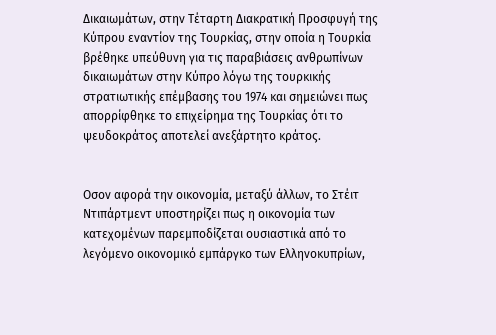Δικαιωμάτων, στην Τέταρτη Διακρατική Προσφυγή της Κύπρου εναντίον της Τουρκίας, στην οποία η Τουρκία βρέθηκε υπεύθυνη για τις παραβιάσεις ανθρωπίνων δικαιωμάτων στην Κύπρο λόγω της τουρκικής στρατιωτικής επέμβασης του 1974 και σημειώνει πως απορρίφθηκε το επιχείρημα της Τουρκίας ότι το ψευδοκράτος αποτελεί ανεξάρτητο κράτος.


Οσον αφορά την οικονομία, μεταξύ άλλων, το Στέιτ Ντιπάρτμεντ υποστηρίζει πως η οικονομία των κατεχομένων παρεμποδίζεται ουσιαστικά από το λεγόμενο οικονομικό εμπάργκο των Ελληνοκυπρίων,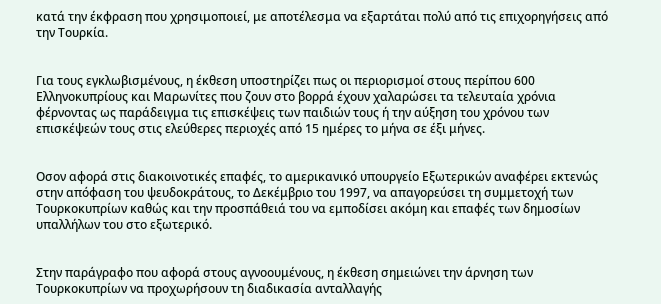κατά την έκφραση που χρησιμοποιεί, με αποτέλεσμα να εξαρτάται πολύ από τις επιχορηγήσεις από την Τουρκία.


Για τους εγκλωβισμένους, η έκθεση υποστηρίζει πως οι περιορισμοί στους περίπου 600 Ελληνοκυπρίους και Μαρωνίτες που ζουν στο βορρά έχουν χαλαρώσει τα τελευταία χρόνια φέρνοντας ως παράδειγμα τις επισκέψεις των παιδιών τους ή την αύξηση του χρόνου των επισκέψεών τους στις ελεύθερες περιοχές από 15 ημέρες το μήνα σε έξι μήνες.


Οσον αφορά στις διακοινοτικές επαφές, το αμερικανικό υπουργείο Εξωτερικών αναφέρει εκτενώς στην απόφαση του ψευδοκράτους, το Δεκέμβριο του 1997, να απαγορεύσει τη συμμετοχή των Τουρκοκυπρίων καθώς και την προσπάθειά του να εμποδίσει ακόμη και επαφές των δημοσίων υπαλλήλων του στο εξωτερικό.


Στην παράγραφο που αφορά στους αγνοουμένους, η έκθεση σημειώνει την άρνηση των Τουρκοκυπρίων να προχωρήσουν τη διαδικασία ανταλλαγής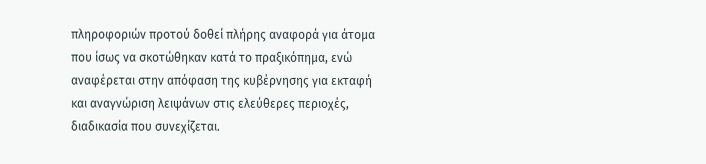πληροφοριών προτού δοθεί πλήρης αναφορά για άτομα που ίσως να σκοτώθηκαν κατά το πραξικόπημα, ενώ αναφέρεται στην απόφαση της κυβέρνησης για εκταφή και αναγνώριση λειψάνων στις ελεύθερες περιοχές, διαδικασία που συνεχίζεται.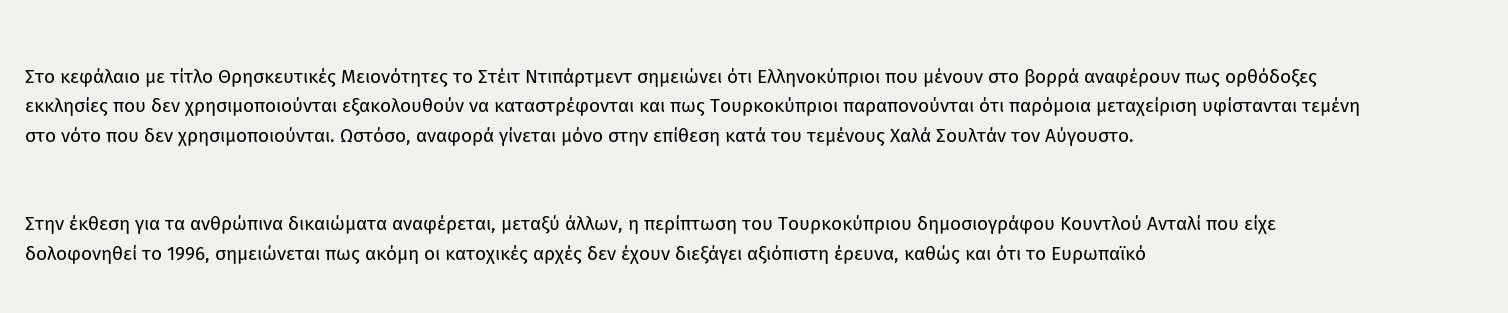Στο κεφάλαιο με τίτλο Θρησκευτικές Μειονότητες το Στέιτ Ντιπάρτμεντ σημειώνει ότι Ελληνοκύπριοι που μένουν στο βορρά αναφέρουν πως ορθόδοξες εκκλησίες που δεν χρησιμοποιούνται εξακολουθούν να καταστρέφονται και πως Τουρκοκύπριοι παραπονούνται ότι παρόμοια μεταχείριση υφίστανται τεμένη στο νότο που δεν χρησιμοποιούνται. Ωστόσο, αναφορά γίνεται μόνο στην επίθεση κατά του τεμένους Χαλά Σουλτάν τον Αύγουστο.


Στην έκθεση για τα ανθρώπινα δικαιώματα αναφέρεται, μεταξύ άλλων, η περίπτωση του Τουρκοκύπριου δημοσιογράφου Κουντλού Ανταλί που είχε δολοφονηθεί το 1996, σημειώνεται πως ακόμη οι κατοχικές αρχές δεν έχουν διεξάγει αξιόπιστη έρευνα, καθώς και ότι το Ευρωπαϊκό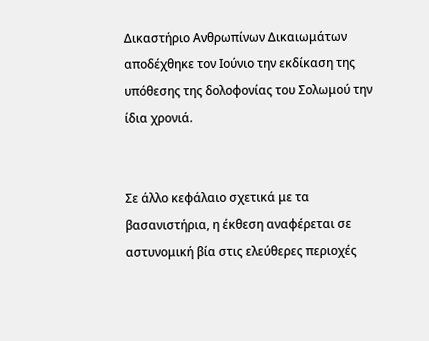Δικαστήριο Ανθρωπίνων Δικαιωμάτων αποδέχθηκε τον Ιούνιο την εκδίκαση της υπόθεσης της δολοφονίας του Σολωμού την ίδια χρονιά.


Σε άλλο κεφάλαιο σχετικά με τα βασανιστήρια, η έκθεση αναφέρεται σε αστυνομική βία στις ελεύθερες περιοχές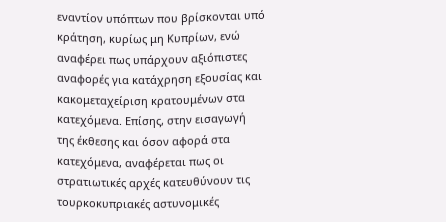εναντίον υπόπτων που βρίσκονται υπό κράτηση, κυρίως μη Κυπρίων, ενώ αναφέρει πως υπάρχουν αξιόπιστες αναφορές για κατάχρηση εξουσίας και κακομεταχείριση κρατουμένων στα κατεχόμενα. Επίσης, στην εισαγωγή της έκθεσης και όσον αφορά στα κατεχόμενα, αναφέρεται πως οι στρατιωτικές αρχές κατευθύνουν τις τουρκοκυπριακές αστυνομικές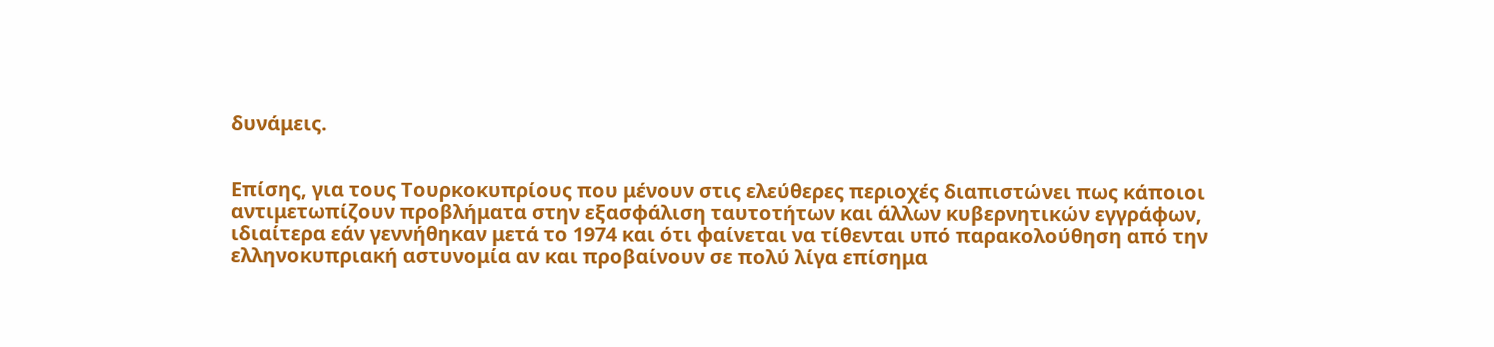δυνάμεις.


Επίσης, για τους Τουρκοκυπρίους που μένουν στις ελεύθερες περιοχές διαπιστώνει πως κάποιοι αντιμετωπίζουν προβλήματα στην εξασφάλιση ταυτοτήτων και άλλων κυβερνητικών εγγράφων, ιδιαίτερα εάν γεννήθηκαν μετά το 1974 και ότι φαίνεται να τίθενται υπό παρακολούθηση από την ελληνοκυπριακή αστυνομία αν και προβαίνουν σε πολύ λίγα επίσημα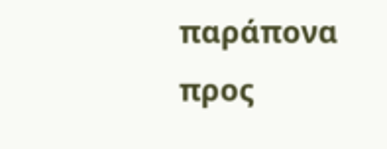παράπονα προς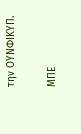την ΟΥΝΦΙΚΥΠ.

ΜΠΕ